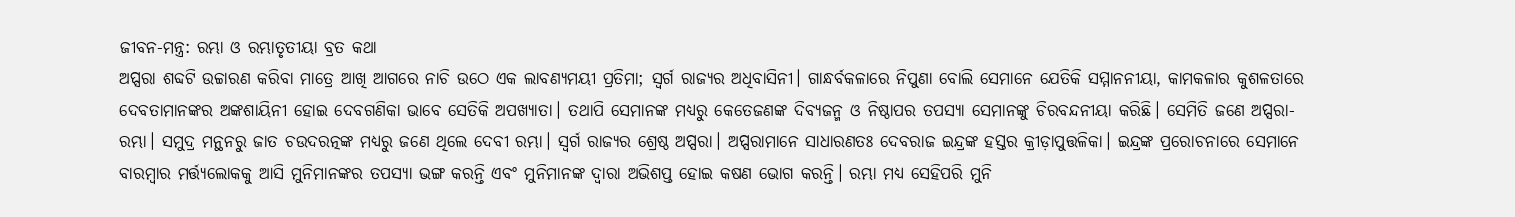ଜୀବନ-ମନ୍ତ୍ର: ରମ୍ଭା ଓ ରମ୍ଭାତୃତୀୟା ବ୍ରତ କଥା
ଅପ୍ସରା ଶବ୍ଦଟି ଉଚ୍ଚାରଣ କରିବା ମାତ୍ରେ ଆଖି ଆଗରେ ନାଚି ଉଠେ ଏକ ଲାବଣ୍ୟମୟୀ ପ୍ରତିମା; ସ୍ୱର୍ଗ ରାଜ୍ୟର ଅଧିବାସିନୀ। ଗାନ୍ଧର୍ବକଳାରେ ନିପୁଣା ବୋଲି ସେମାନେ ଯେତିକି ସମ୍ମାନନୀୟା, କାମକଳାର କୁଶଳତାରେ ଦେବତାମାନଙ୍କର ଅଙ୍କଶାୟିନୀ ହୋଇ ଦେବଗଣିକା ଭାବେ ସେତିକି ଅପଖ୍ୟାତା। ତଥାପି ସେମାନଙ୍କ ମଧ୍ୟରୁ କେତେଜଣଙ୍କ ଦିବ୍ୟଜନ୍ମ ଓ ନିଷ୍ଠାପର ତପସ୍ୟା ସେମାନଙ୍କୁ ଚିରବନ୍ଦନୀୟା କରିଛି। ସେମିତି ଜଣେ ଅପ୍ସରା- ରମ୍ଭା। ସମୁଦ୍ର ମନ୍ଥନରୁ ଜାତ ଚଉଦରତ୍ନଙ୍କ ମଧ୍ୟରୁ ଜଣେ ଥିଲେ ଦେବୀ ରମ୍ଭା। ସ୍ୱର୍ଗ ରାଜ୍ୟର ଶ୍ରେଷ୍ଠ ଅପ୍ସରା। ଅପ୍ସରାମାନେ ସାଧାରଣତଃ ଦେବରାଜ ଇନ୍ଦ୍ରଙ୍କ ହସ୍ତର କ୍ରୀଡ଼ାପୁତ୍ତଳିକା। ଇନ୍ଦ୍ରଙ୍କ ପ୍ରରୋଚନାରେ ସେମାନେ ବାରମ୍ବାର ମର୍ତ୍ତ୍ୟଲୋକକୁ ଆସି ମୁନିମାନଙ୍କର ତପସ୍ୟା ଭଙ୍ଗ କରନ୍ତି ଏବଂ ମୁନିମାନଙ୍କ ଦ୍ୱାରା ଅଭିଶପ୍ତ ହୋଇ କଷଣ ଭୋଗ କରନ୍ତି। ରମ୍ଭା ମଧ୍ୟ ସେହିପରି ମୁନି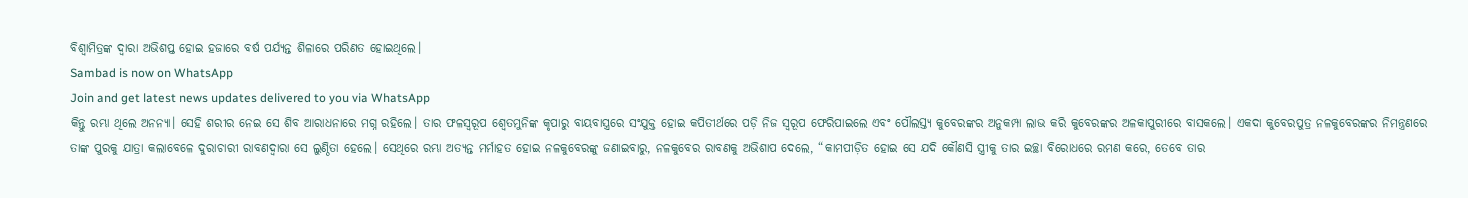ବିଶ୍ୱାମିତ୍ରଙ୍କ ଦ୍ୱାରା ଅଭିଶପ୍ତ ହୋଇ ହଜାରେ ବର୍ଷ ପର୍ଯ୍ୟନ୍ତ ଶିଳାରେ ପରିଣତ ହୋଇଥିଲେ।
Sambad is now on WhatsApp
Join and get latest news updates delivered to you via WhatsApp
କିନ୍ତୁ ରମ୍ଭା ଥିଲେ ଅନନ୍ୟା। ସେହି ଶରୀର ନେଇ ସେ ଶିବ ଆରାଧନାରେ ମଗ୍ନ ରହିଲେ। ତାର ଫଳସ୍ୱରୂପ ଶ୍ୱେତମୁନିଙ୍କ କୃପାରୁ ବାୟବାସ୍ତ୍ରରେ ସଂଯୁକ୍ତ ହୋଇ କପିତୀର୍ଥରେ ପଡ଼ି ନିଜ ସ୍ୱରୂପ ଫେରିପାଇଲେ ଏବଂ ପୌଲସ୍ତ୍ୟ କୁବେରଙ୍କର ଅନୁକମ୍ପା ଲାଭ କରି କୁବେରଙ୍କର ଅଳକାପୁରୀରେ ବାସକଲେ। ଏକଦା କୁବେରପୁତ୍ର ନଳକୁବେରଙ୍କର ନିମନ୍ତ୍ରଣରେ ତାଙ୍କ ପୁରକୁ ଯାତ୍ରା କଲାବେଳେ ଦୁରାଚାରୀ ରାବଣଦ୍ୱାରା ସେ ଲୁଣ୍ଠିତା ହେଲେ। ସେଥିରେ ରମ୍ଭା ଅତ୍ୟନ୍ତ ମର୍ମାହତ ହୋଇ ନଳକୁବେରଙ୍କୁ ଜଣାଇବାରୁ, ନଳକୁବେର ରାବଣକୁ ଅଭିଶାପ ଦେଲେ, “କାମପୀଡ଼ିତ ହୋଇ ସେ ଯଦି କୌଣସି ସ୍ତ୍ରୀକୁ ତାର ଇଚ୍ଛା ବିରୋଧରେ ରମଣ କରେ, ତେବେ ତାର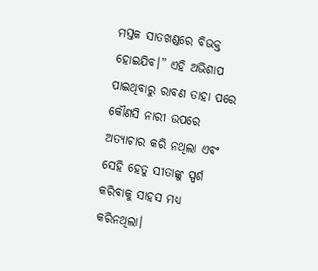ମସ୍ତକ ସାତଖଣ୍ଡରେ ବିଭକ୍ତ ହୋଇଯିବ।” ଏହି ଅଭିଶାପ ପାଇଥିବାରୁ ରାବଣ ତାହା ପରେ କୌଣସି ନାରୀ ଉପରେ ଅତ୍ୟାଚାର କରି ନଥିଲା ଏବଂ ସେହି ହେତୁ ସୀତାଙ୍କୁ ସ୍ପର୍ଶ କରିବାକୁ ସାହସ ମଧ୍ୟ କରିନଥିଲା।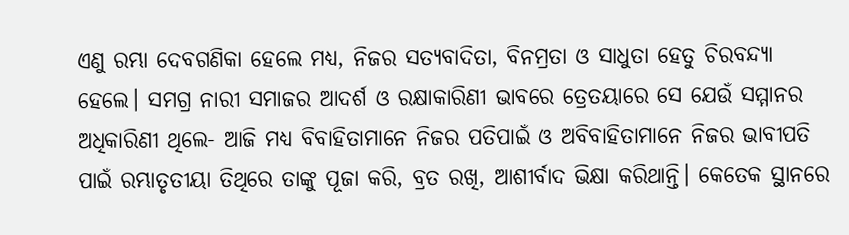ଏଣୁ ରମ୍ଭା ଦେବଗଣିକା ହେଲେ ମଧ୍ୟ, ନିଜର ସତ୍ୟବାଦିତା, ବିନମ୍ରତା ଓ ସାଧୁତା ହେତୁ ଚିରବନ୍ଦ୍ୟା ହେଲେ। ସମଗ୍ର ନାରୀ ସମାଜର ଆଦର୍ଶ ଓ ରକ୍ଷାକାରିଣୀ ଭାବରେ ତ୍ରେତୟାରେ ସେ ଯେଉଁ ସମ୍ମାନର ଅଧିକାରିଣୀ ଥିଲେ- ଆଜି ମଧ୍ୟ ବିବାହିତାମାନେ ନିଜର ପତିପାଇଁ ଓ ଅବିବାହିତାମାନେ ନିଜର ଭାବୀପତି ପାଇଁ ରମ୍ଭାତୃତୀୟା ତିଥିରେ ତାଙ୍କୁ ପୂଜା କରି, ବ୍ରତ ରଖି, ଆଶୀର୍ବାଦ ଭିକ୍ଷା କରିଥାନ୍ତି। କେତେକ ସ୍ଥାନରେ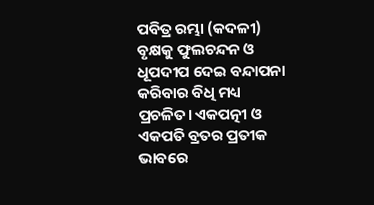ପବିତ୍ର ରମ୍ଭା (କଦଳୀ) ବୃକ୍ଷକୁ ଫୁଲଚନ୍ଦନ ଓ ଧୂପଦୀପ ଦେଇ ବନ୍ଦାପନା କରିବାର ବିଧି ମଧ୍ୟ ପ୍ରଚଳିତ। ଏକପତ୍ନୀ ଓ ଏକପତି ବ୍ରତର ପ୍ରତୀକ ଭାବରେ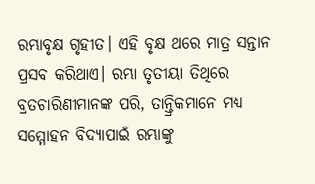ରମ୍ଭାବୃକ୍ଷ ଗୃହୀତ। ଏହି ବୃକ୍ଷ ଥରେ ମାତ୍ର ସନ୍ତାନ ପ୍ରସବ କରିଥାଏ। ରମ୍ଭା ତୃତୀୟା ତିଥିରେ ବ୍ରତଚାରିଣୀମାନଙ୍କ ପରି, ତାନ୍ତ୍ରିକମାନେ ମଧ୍ୟ ସମ୍ମୋହନ ବିଦ୍ୟାପାଇଁ ରମ୍ଭାଙ୍କୁ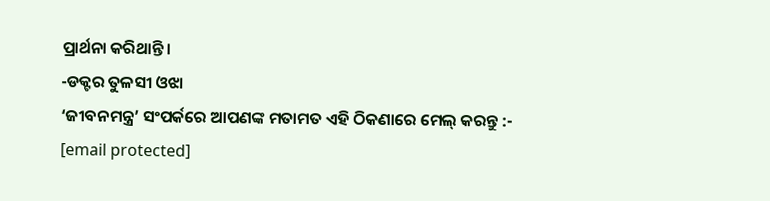ପ୍ରାର୍ଥନା କରିଥାନ୍ତି।
-ଡକ୍ଟର ତୁଳସୀ ଓଝା
‘ଜୀବନମନ୍ତ୍ର’ ସଂପର୍କରେ ଆପଣଙ୍କ ମତାମତ ଏହି ଠିକଣାରେ ମେଲ୍ କରନ୍ତୁ :-
[email protected]